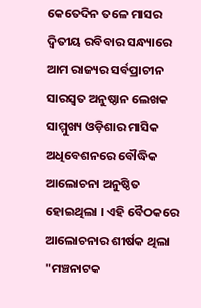କେତେଦିନ ତଳେ ମାସର ଦ୍ୱିତୀୟ ରବିବାର ସନ୍ଧ୍ୟାରେ ଆମ ରାଜ୍ୟର ସର୍ବପ୍ରାଚୀନ ସାରସ୍ୱତ ଅନୁଷ୍ଠାନ ଲେଖକ ସାମ୍ମୁଖ୍ୟ ଓଡ଼ିଶାର ମାସିକ ଅଧିବେଶନରେ ବୌଦ୍ଧିକ ଆଲୋଚନା ଅନୁଷ୍ଠିତ ହୋଇଥିଲା । ଏହି ବୈଠକରେ ଆଲୋଚନାର ଶୀର୍ଷକ ଥିଲା "ମଞ୍ଚନାଟକ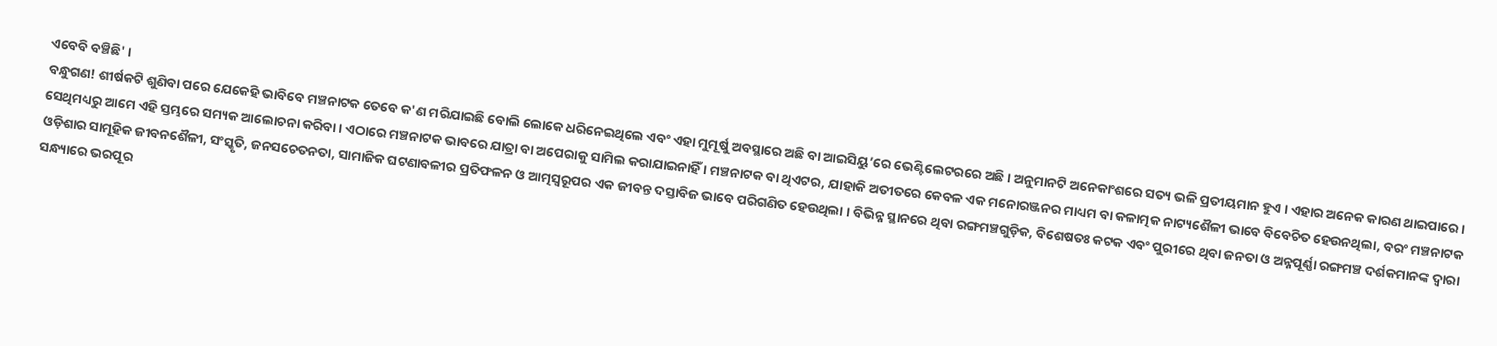ଏବେବି ବଞ୍ଚିଛି' ।
ବନ୍ଧୁଗଣ! ଶୀର୍ଷକଟି ଶୁଣିବା ପରେ ଯେକେହି ଭାବିବେ ମଞ୍ଚନାଟକ ତେବେ କ'ଣ ମରିଯାଇଛି ବୋଲି ଲୋକେ ଧରିନେଇଥିଲେ ଏବଂ ଏହା ମୁମୂର୍ଷୁ ଅବସ୍ଥାରେ ଅଛି ବା ଆଇସିୟୁ’ରେ ଭେଣ୍ଟିଲେଟରରେ ଅଛି । ଅନୁମାନଟି ଅନେକାଂଶରେ ସତ୍ୟ ଭଳି ପ୍ରତୀୟମାନ ହୁଏ । ଏହାର ଅନେକ କାରଣ ଥାଇପାରେ । ସେଥିମଧ୍ୟରୁ ଆମେ ଏହି ସ୍ତମ୍ଭରେ ସମ୍ୟକ ଆଲୋଚନା କରିବା । ଏଠାରେ ମଞ୍ଚନାଟକ ଭାବରେ ଯାତ୍ରା ବା ଅପେରାକୁ ସାମିଲ କରାଯାଇନାହିଁ । ମଞ୍ଚନାଟକ ବା ଥିଏଟର, ଯାହାକି ଅତୀତରେ କେବଳ ଏକ ମନୋରଞ୍ଜନର ମାଧ୍ୟମ ବା କଳାତ୍ମକ ନାଟ୍ୟଶୈଳୀ ଭାବେ ବିବେଚିତ ହେଉନଥିଲା, ବରଂ ମଞ୍ଚନାଟକ ଓଡ଼ିଶାର ସାମୂହିକ ଜୀବନଶୈଳୀ, ସଂସ୍କୃତି, ଜନସଚେତନତା, ସାମାଜିକ ଘଟଣାବଳୀର ପ୍ରତିଫଳନ ଓ ଆତ୍ମସ୍ୱରୂପର ଏକ ଜୀବନ୍ତ ଦସ୍ତାବିଜ ଭାବେ ପରିଗଣିତ ହେଉଥିଲା । ବିଭିନ୍ନ ସ୍ଥାନରେ ଥିବା ରଙ୍ଗମଞ୍ଚଗୁଡ଼ିକ, ବିଶେଷତଃ କଟକ ଏବଂ ପୁରୀରେ ଥିବା ଜନତା ଓ ଅନ୍ନପୂର୍ଣ୍ଣା ରଙ୍ଗମଞ୍ଚ ଦର୍ଶକମାନଙ୍କ ଦ୍ୱାରା ସନ୍ଧ୍ୟାରେ ଭରପୂର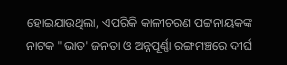ହୋଇଯାଉଥିଲା, ଏପରିକି କାଳୀଚରଣ ପଟ୍ଟନାୟକଙ୍କ ନାଟକ "ଭାତ' ଜନତା ଓ ଅନ୍ନପୂର୍ଣ୍ଣା ରଙ୍ଗମଞ୍ଚରେ ଦୀର୍ଘ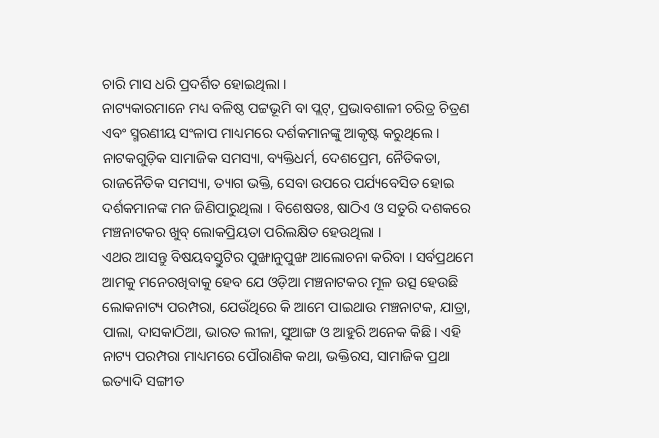ଚାରି ମାସ ଧରି ପ୍ରଦର୍ଶିତ ହୋଇଥିଲା ।
ନାଟ୍ୟକାରମାନେ ମଧ୍ୟ ବଳିଷ୍ଠ ପଟ୍ଟଭୂମି ବା ପ୍ଲଟ୍, ପ୍ରଭାବଶାଳୀ ଚରିତ୍ର ଚିତ୍ରଣ ଏବଂ ସ୍ମରଣୀୟ ସଂଳାପ ମାଧ୍ୟମରେ ଦର୍ଶକମାନଙ୍କୁ ଆକୃଷ୍ଟ କରୁଥିଲେ । ନାଟକଗୁଡ଼ିକ ସାମାଜିକ ସମସ୍ୟା, ବ୍ୟକ୍ତିଧର୍ମ, ଦେଶପ୍ରେମ, ନୈତିକତା, ରାଜନୈତିକ ସମସ୍ୟା, ତ୍ୟାଗ ଭକ୍ତି, ସେବା ଉପରେ ପର୍ଯ୍ୟବେସିତ ହୋଇ ଦର୍ଶକମାନଙ୍କ ମନ ଜିଣିପାରୁଥିଲା । ବିଶେଷତଃ, ଷାଠିଏ ଓ ସତୁରି ଦଶକରେ ମଞ୍ଚନାଟକର ଖୁବ୍ ଲୋକପ୍ରିୟତା ପରିଲକ୍ଷିତ ହେଉଥିଲା ।
ଏଥର ଆସନ୍ତୁ ବିଷୟବସ୍ତୁଟିର ପୁଙ୍ଖାନୁପୁଙ୍ଖ ଆଲୋଚନା କରିବା । ସର୍ବପ୍ରଥମେ ଆମକୁ ମନେରଖିବାକୁ ହେବ ଯେ ଓଡ଼ିଆ ମଞ୍ଚନାଟକର ମୂଳ ଉତ୍ସ ହେଉଛି ଲୋକନାଟ୍ୟ ପରମ୍ପରା, ଯେଉଁଥିରେ କି ଆମେ ପାଇଥାଉ ମଞ୍ଚନାଟକ, ଯାତ୍ରା, ପାଲା, ଦାସକାଠିଆ, ଭାରତ ଲୀଳା, ସୁଆଙ୍ଗ ଓ ଆହୁରି ଅନେକ କିଛି । ଏହି ନାଟ୍ୟ ପରମ୍ପରା ମାଧ୍ୟମରେ ପୌରାଣିକ କଥା, ଭକ୍ତିରସ, ସାମାଜିକ ପ୍ରଥା ଇତ୍ୟାଦି ସଙ୍ଗୀତ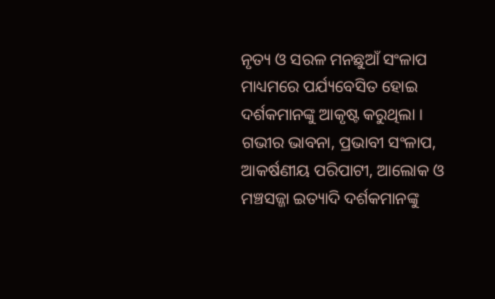ନୃତ୍ୟ ଓ ସରଳ ମନଛୁଆଁ ସଂଳାପ ମାଧ୍ୟମରେ ପର୍ଯ୍ୟବେସିତ ହୋଇ ଦର୍ଶକମାନଙ୍କୁ ଆକୃଷ୍ଟ କରୁଥିଲା । ଗଭୀର ଭାବନା, ପ୍ରଭାବୀ ସଂଳାପ, ଆକର୍ଷଣୀୟ ପରିପାଟୀ, ଆଲୋକ ଓ ମଞ୍ଚସଜ୍ଜା ଇତ୍ୟାଦି ଦର୍ଶକମାନଙ୍କୁ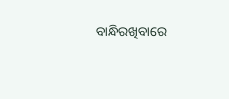ବାନ୍ଧିରଖିବାରେ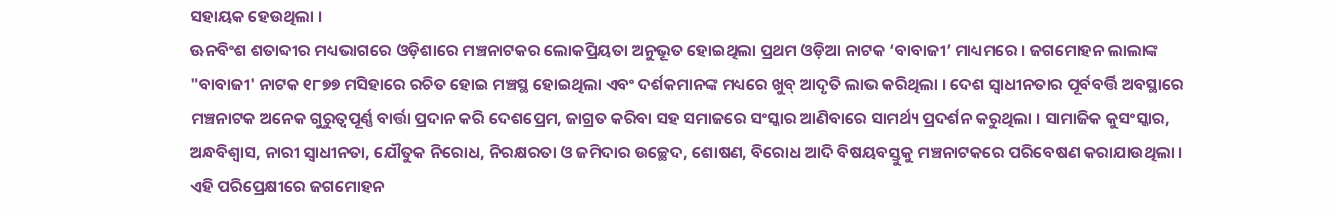ସହାୟକ ହେଉଥିଲା ।
ଊନବିଂଶ ଶତାବ୍ଦୀର ମଧ୍ୟଭାଗରେ ଓଡ଼ିଶାରେ ମଞ୍ଚନାଟକର ଲୋକପ୍ରିୟତା ଅନୁଭୂତ ହୋଇଥିଲା ପ୍ରଥମ ଓଡ଼ିଆ ନାଟକ ‘ବାବାଜୀ’ ମାଧ୍ୟମରେ । ଜଗମୋହନ ଲାଲାଙ୍କ "ବାବାଜୀ' ନାଟକ ୧୮୭୭ ମସିହାରେ ରଚିତ ହୋଇ ମଞ୍ଚସ୍ଥ ହୋଇଥିଲା ଏବଂ ଦର୍ଶକମାନଙ୍କ ମଧ୍ୟରେ ଖୁବ୍ ଆଦୃତି ଲାଭ କରିଥିଲା । ଦେଶ ସ୍ୱାଧୀନତାର ପୂର୍ବବର୍ତ୍ତି ଅବସ୍ଥାରେ ମଞ୍ଚନାଟକ ଅନେକ ଗୁରୁତ୍ୱପୂର୍ଣ୍ଣ ବାର୍ତ୍ତା ପ୍ରଦାନ କରି ଦେଶପ୍ରେମ, ଜାଗ୍ରତ କରିବା ସହ ସମାଜରେ ସଂସ୍କାର ଆଣିବାରେ ସାମର୍ଥ୍ୟ ପ୍ରଦର୍ଶନ କରୁଥିଲା । ସାମାଜିକ କୁସଂସ୍କାର, ଅନ୍ଧବିଶ୍ୱାସ, ନାରୀ ସ୍ୱାଧୀନତା, ଯୌତୁକ ନିରୋଧ, ନିରକ୍ଷରତା ଓ ଜମିଦାର ଉଚ୍ଛେଦ, ଶୋଷଣ, ବିରୋଧ ଆଦି ବିଷୟବସ୍ତୁକୁ ମଞ୍ଚନାଟକରେ ପରିବେଷଣ କରାଯାଉଥିଲା ।
ଏହି ପରିପ୍ରେକ୍ଷୀରେ ଜଗମୋହନ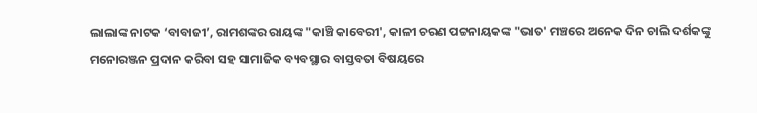ଲାଲାଙ୍କ ନାଟକ ‘ବାବାଜୀ’, ରାମଶଙ୍କର ରାୟଙ୍କ "କାଞ୍ଚି କାବେରୀ', କାଳୀ ଚରଣ ପଟ୍ଟନାୟକଙ୍କ "ଭାତ' ମଞ୍ଚରେ ଅନେକ ଦିନ ଚାଲି ଦର୍ଶକଙ୍କୁ ମନୋରଞ୍ଜନ ପ୍ରଦାନ କରିବା ସହ ସାମାଜିକ ବ୍ୟବସ୍ଥାର ବାସ୍ତବତା ବିଷୟରେ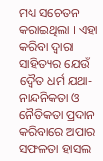ମଧ୍ୟ ସଚେତନ କରାଇଥିଲା । ଏହା କରିବା ଦ୍ୱାରା ସାହିତ୍ୟର ଯେଉଁ ଦ୍ୱୈତ ଧର୍ମ ଯଥା- ନାନ୍ଦନିକତା ଓ ନୈତିକତା ପ୍ରଦାନ କରିବାରେ ଅପାର ସଫଳତା ହାସଲ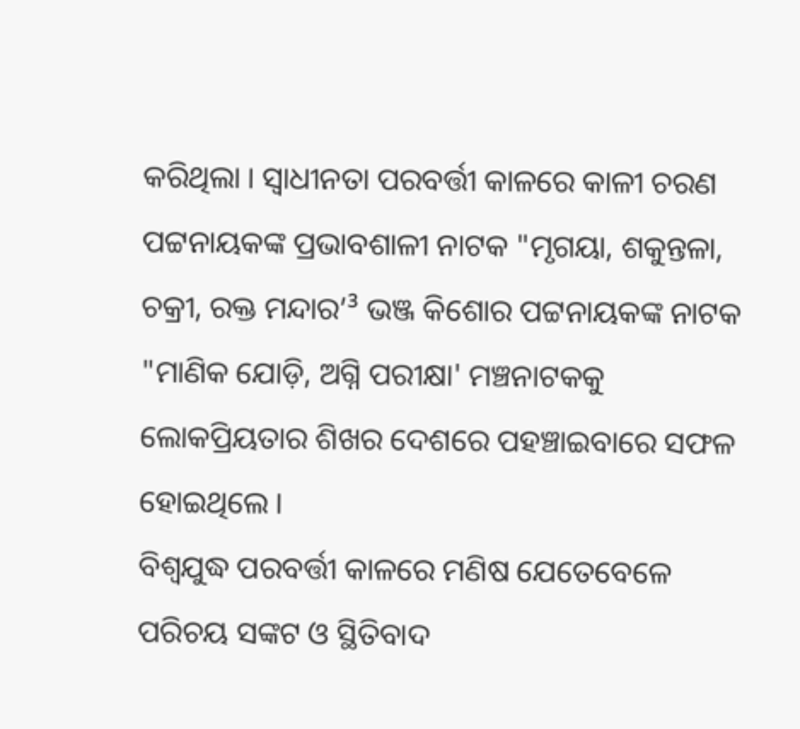କରିଥିଲା । ସ୍ୱାଧୀନତା ପରବର୍ତ୍ତୀ କାଳରେ କାଳୀ ଚରଣ ପଟ୍ଟନାୟକଙ୍କ ପ୍ରଭାବଶାଳୀ ନାଟକ "ମୃଗୟା, ଶକୁନ୍ତଳା, ଚକ୍ରୀ, ରକ୍ତ ମନ୍ଦାର’³ ଭଞ୍ଜ କିଶୋର ପଟ୍ଟନାୟକଙ୍କ ନାଟକ "ମାଣିକ ଯୋଡ଼ି, ଅଗ୍ନି ପରୀକ୍ଷା' ମଞ୍ଚନାଟକକୁ ଲୋକପ୍ରିୟତାର ଶିଖର ଦେଶରେ ପହଞ୍ଚାଇବାରେ ସଫଳ ହୋଇଥିଲେ ।
ବିଶ୍ୱଯୁଦ୍ଧ ପରବର୍ତ୍ତୀ କାଳରେ ମଣିଷ ଯେତେବେଳେ ପରିଚୟ ସଙ୍କଟ ଓ ସ୍ଥିତିବାଦ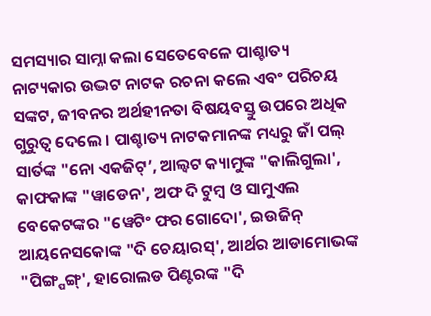ସମସ୍ୟାର ସାମ୍ନା କଲା ସେତେବେଳେ ପାଶ୍ଚାତ୍ୟ ନାଟ୍ୟକାର ଉଦ୍ଭଟ ନାଟକ ରଚନା କଲେ ଏବଂ ପରିଚୟ ସଙ୍କଟ, ଜୀବନର ଅର୍ଥହୀନତା ବିଷୟବସ୍ତୁ ଉପରେ ଅଧିକ ଗୁରୁତ୍ୱ ଦେଲେ । ପାଶ୍ଚାତ୍ୟ ନାଟକମାନଙ୍କ ମଧ୍ୟରୁ ଜାଁ ପଲ୍ ସାର୍ତଙ୍କ "ନୋ ଏକଜିଟ୍’, ଆଲ୍ବଟ କ୍ୟାମୁଙ୍କ "କାଲିଗୁଲା', କାଫକାଙ୍କ "ୱାଡେନ', ଅଫ ଦି ଟୁମ୍ବ ଓ ସାମୁଏଲ ବେକେଟଙ୍କର "ୱେଟିଂ ଫର ଗୋଦୋ', ଇଉଜିନ୍ ଆୟନେସକୋଙ୍କ "ଦି ଚେୟାରସ୍', ଆର୍ଥର ଆଡାମୋଭଙ୍କ "ପିଙ୍ଗ୍ପଙ୍ଗ୍', ହାରୋଲଡ ପିଣ୍ଟରଙ୍କ "ଦି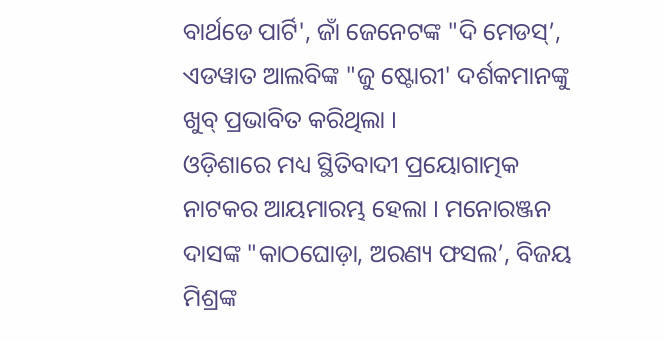ବାର୍ଥଡେ ପାର୍ଟି', ଜାଁ ଜେନେଟଙ୍କ "ଦି ମେଡସ୍’, ଏଡୱାତ ଆଲବିଙ୍କ "ଜୁ ଷ୍ଟୋରୀ' ଦର୍ଶକମାନଙ୍କୁ ଖୁବ୍ ପ୍ରଭାବିତ କରିଥିଲା ।
ଓଡ଼ିଶାରେ ମଧ୍ୟ ସ୍ଥିତିବାଦୀ ପ୍ରୟୋଗାତ୍ମକ ନାଟକର ଆୟମାରମ୍ଭ ହେଲା । ମନୋରଞ୍ଜନ ଦାସଙ୍କ "କାଠଘୋଡ଼ା, ଅରଣ୍ୟ ଫସଲ’, ବିଜୟ ମିଶ୍ରଙ୍କ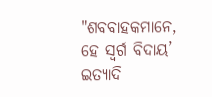"ଶବବାହକମାନେ, ହେ ସ୍ୱର୍ଗ ବିଦାୟ’ ଇତ୍ୟାଦି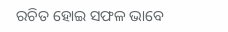ରଚିତ ହୋଇ ସଫଳ ଭାବେ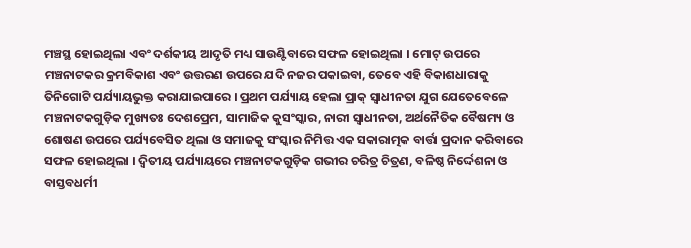ମଞ୍ଚସ୍ଥ ହୋଇଥିଲା ଏବଂ ଦର୍ଶକୀୟ ଆଦୃତି ମଧ୍ୟ ସାଉଣ୍ଟିବାରେ ସଫଳ ହୋଇଥିଲା । ମୋଟ୍ ଉପରେ ମଞ୍ଚନାଟକର କ୍ରମବିକାଶ ଏବଂ ଉତ୍ତରଣ ଉପରେ ଯଦି ନଜର ପକାଇବା, ତେବେ ଏହି ବିକାଶଧାରାକୁ ତିନିଗୋଟି ପର୍ଯ୍ୟାୟଭୁକ୍ତ କରାଯାଇପାରେ । ପ୍ରଥମ ପର୍ଯ୍ୟାୟ ହେଲା ପ୍ରାକ୍ ସ୍ୱାଧୀନତା ଯୁଗ ଯେତେବେଳେ ମଞ୍ଚନାଟକଗୁଡ଼ିକ ମୁଖ୍ୟତଃ ଦେଶପ୍ରେମ, ସାମାଜିକ କୁସଂସ୍କାର, ନାରୀ ସ୍ୱାଧୀନତା, ଅର୍ଥନୈତିକ ବୈଷମ୍ୟ ଓ ଶୋଷଣ ଉପରେ ପର୍ଯ୍ୟବେସିତ ଥିଲା ଓ ସମାଜକୁ ସଂସ୍କାର ନିମିତ୍ତ ଏକ ସକାରାତ୍ମକ ବାର୍ତ୍ତା ପ୍ରଦାନ କରିବାରେ ସଫଳ ହୋଇଥିଲା । ଦ୍ୱିତୀୟ ପର୍ଯ୍ୟାୟରେ ମଞ୍ଚନାଟକଗୁଡ଼ିକ ଗଭୀର ଚରିତ୍ର ଚିତ୍ରଣ, ବଳିଷ୍ଠ ନିର୍ଦ୍ଦେଶନା ଓ ବାସ୍ତବଧର୍ମୀ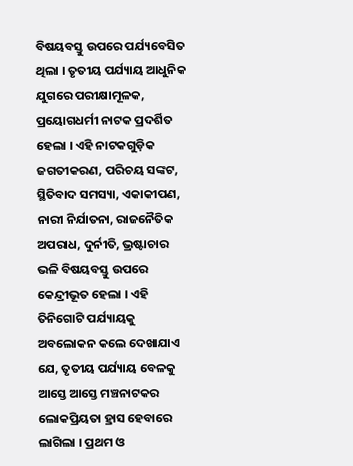ବିଷୟବସ୍ତୁ ଉପରେ ପର୍ଯ୍ୟବେସିତ ଥିଲା । ତୃତୀୟ ପର୍ଯ୍ୟାୟ ଆଧୁନିକ ଯୁଗରେ ପରୀକ୍ଷାମୂଳକ, ପ୍ରୟୋଗଧର୍ମୀ ନାଟକ ପ୍ରଦର୍ଶିତ ହେଲା । ଏହି ନାଟକଗୁଡ଼ିକ ଜଗତୀକରଣ, ପରିଚୟ ସଙ୍କଟ, ସ୍ଥିତିବାଦ ସମସ୍ୟା, ଏକାକୀପଣ, ନାରୀ ନିର୍ଯାତନା, ରାଜନୈତିକ ଅପରାଧ, ଦୁର୍ନୀତି, ଭ୍ରଷ୍ଟାଚାର ଭଳି ବିଷୟବସ୍ତୁ ଉପରେ କେନ୍ଦ୍ରୀଭୂତ ହେଲା । ଏହି ତିନିଗୋଟି ପର୍ଯ୍ୟାୟକୁ ଅବଲୋକନ କଲେ ଦେଖାଯାଏ ଯେ, ତୃତୀୟ ପର୍ଯ୍ୟାୟ ବେଳକୁ ଆସ୍ତେ ଆସ୍ତେ ମଞ୍ଚନାଟକର ଲୋକପ୍ରିୟତା ହ୍ରାସ ହେବାରେ ଲାଗିଲା । ପ୍ରଥମ ଓ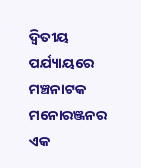ଦ୍ୱିତୀୟ ପର୍ଯ୍ୟାୟରେ ମଞ୍ଚନାଟକ ମନୋରଞ୍ଜନର ଏକ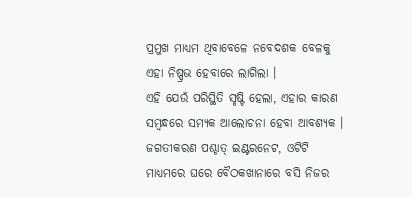ପ୍ରମୁଖ ମାଧ୍ୟମ ଥିବାବେଳେ ନବେଦଶକ ବେଳକୁ ଏହା ନିଷ୍ପ୍ରଭ ହେବାରେ ଲାଗିଲା ।
ଏହି ଯେଉଁ ପରିସ୍ଥିତି ସୃଷ୍ଟି ହେଲା, ଏହାର କାରଣ ସମ୍ବନ୍ଧରେ ସମ୍ୟକ ଆଲୋଚନା ହେବା ଆବଶ୍ୟକ । ଜଗତୀକରଣ ପଶ୍ଚାତ୍ ଇଣ୍ଟରନେଟ, ଓଟିଟି ମାଧ୍ୟମରେ ଘରେ ବୈଠକଖାନାରେ ବସି ନିଜର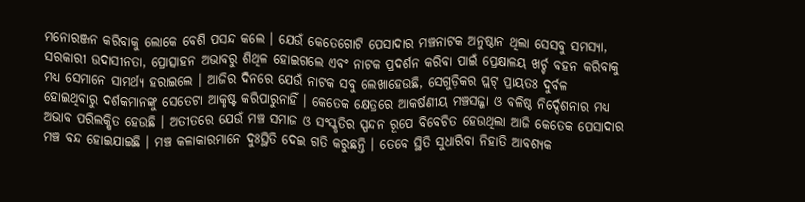ମନୋରଞ୍ଜନ କରିବାକୁ ଲୋକେ ବେଶି ପସନ୍ଦ କଲେ । ଯେଉଁ କେତେଗୋଟି ପେସାଦାର ମଞ୍ଚନାଟକ ଅନୁଷ୍ଠାନ ଥିଲା ସେସବୁ ସମସ୍ୟା, ସରକାରୀ ଉଦାସୀନତା, ପ୍ରୋତ୍ସାହନ ଅଭାବରୁ ଶିଥିଳ ହୋଇଗଲେ ଏବଂ ନାଟକ ପ୍ରଦର୍ଶନ କରିବା ପାଇଁ ପ୍ରେକ୍ଷାଳୟ ଖର୍ଚ୍ଚ ବହନ କରିବାକୁ ମଧ୍ୟ ସେମାନେ ସାମର୍ଥ୍ୟ ହରାଇଲେ । ଆଜିର ଦିନରେ ଯେଉଁ ନାଟକ ସବୁ ଲେଖାହେଉଛି, ସେଗୁଡ଼ିକର ପ୍ଲଟ୍ ପ୍ରାୟତଃ ଦୁର୍ବଳ ହୋଇଥିବାରୁ ଦର୍ଶକମାନଙ୍କୁ ସେତେଟା ଆକୃଷ୍ଟ କରିପାରୁନାହିଁ । କେତେକ କ୍ଷେତ୍ରରେ ଆକର୍ଷଣୀୟ ମଞ୍ଚସଜ୍ଜା ଓ ବଳିଷ୍ଠ ନିର୍ଦ୍ଦେଶନାର ମଧ୍ୟ ଅଭାବ ପରିଲକ୍ଷିତ ହେଉଛି । ଅତୀତରେ ଯେଉଁ ମଞ୍ଚ ସମାଜ ଓ ସଂସ୍କୃତିର ସ୍ପନ୍ଦନ ରୂପେ ବିବେଚିତ ହେଉଥିଲା ଆଜି କେତେକ ପେସାଦାର ମଞ୍ଚ ବନ୍ଦ ହୋଇଯାଇଛି । ମଞ୍ଚ କଳାକାରମାନେ ଦୁଃସ୍ଥିତି ଦେଇ ଗତି କରୁଛନ୍ତି । ତେବେ ସ୍ଥିତି ସୁଧାରିବା ନିହାତି ଆବଶ୍ୟକ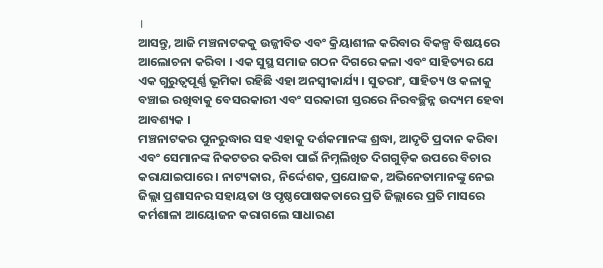।
ଆସନ୍ତୁ, ଆଜି ମଞ୍ଚନାଟକକୁ ଉଜ୍ଜୀବିତ ଏବଂ କ୍ରିୟାଶୀଳ କରିବାର ବିକଳ୍ପ ବିଷୟରେ ଆଲୋଚନା କରିବା । ଏକ ସୁସ୍ଥ ସମାଜ ଗଠନ ଦିଗରେ କଳା ଏବଂ ସାହିତ୍ୟର ଯେ ଏକ ଗୁରୁତ୍ୱପୂର୍ଣ୍ଣ ଭୂମିକା ରହିଛି ଏହା ଅନସ୍ୱୀକାର୍ଯ୍ୟ । ସୁତରାଂ, ସାହିତ୍ୟ ଓ କଳାକୁ ବଞ୍ଚାଇ ରଖିବାକୁ ବେସରକାରୀ ଏବଂ ସରକାରୀ ସ୍ତରରେ ନିରବଚ୍ଛିନ୍ନ ଉଦ୍ୟମ ହେବା ଆବଶ୍ୟକ ।
ମଞ୍ଚନାଟକର ପୁନରୁଦ୍ଧାର ସହ ଏହାକୁ ଦର୍ଶକମାନଙ୍କ ଶ୍ରଦ୍ଧା, ଆଦୃତି ପ୍ରଦାନ କରିବା ଏବଂ ସେମାନଙ୍କ ନିକଟତର କରିବା ପାଇଁ ନିମ୍ନଲିଖିତ ଦିଗଗୁଡ଼ିକ ଉପରେ ବିଚାର କରାଯାଇପାରେ । ନାଟ୍ୟକାର, ନିର୍ଦ୍ଦେଶକ, ପ୍ରଯୋଜକ, ଅଭିନେତାମାନଙ୍କୁ ନେଇ ଜିଲ୍ଲା ପ୍ରଶାସନର ସହାୟତା ଓ ପୃଷ୍ଠପୋଷକତାରେ ପ୍ରତି ଜିଲ୍ଲାରେ ପ୍ରତି ମାସରେ କର୍ମଶାଳା ଆୟୋଜନ କରାଗଲେ ସାଧାରଣ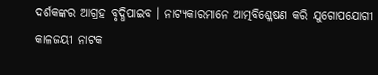ଦର୍ଶକଙ୍କର ଆଗ୍ରହ ବୃଦ୍ଧିପାଇବ । ନାଟ୍ୟକାରମାନେ ଆତ୍ମବିଶ୍ଳେଷଣ କରି ଯୁଗୋପଯୋଗୀ କାଳଜୟୀ ନାଟକ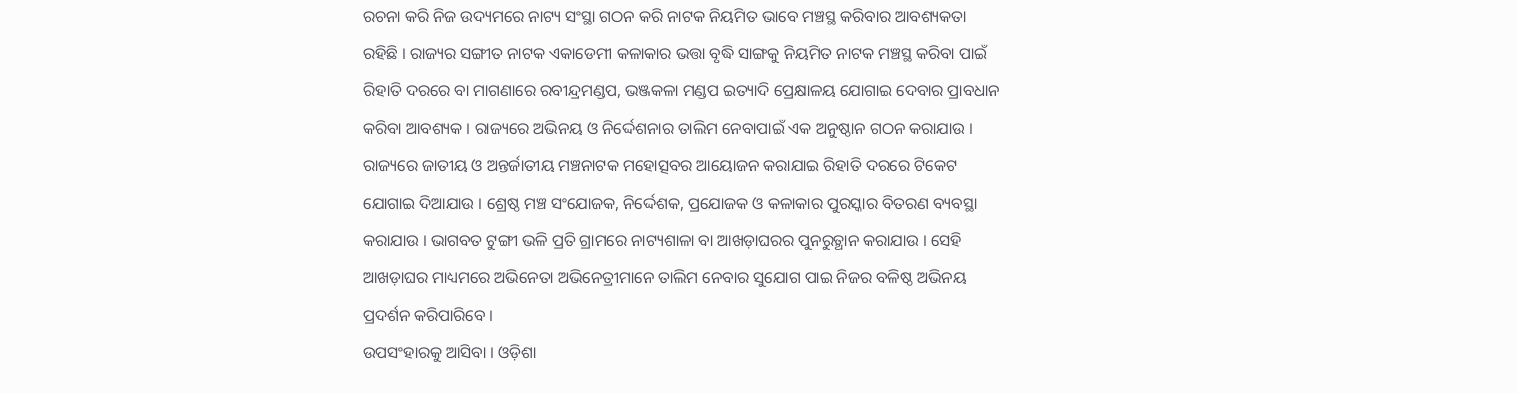ରଚନା କରି ନିଜ ଉଦ୍ୟମରେ ନାଟ୍ୟ ସଂସ୍ଥା ଗଠନ କରି ନାଟକ ନିୟମିତ ଭାବେ ମଞ୍ଚସ୍ଥ କରିବାର ଆବଶ୍ୟକତା ରହିଛି । ରାଜ୍ୟର ସଙ୍ଗୀତ ନାଟକ ଏକାଡେମୀ କଳାକାର ଭତ୍ତା ବୃଦ୍ଧି ସାଙ୍ଗକୁ ନିୟମିତ ନାଟକ ମଞ୍ଚସ୍ଥ କରିବା ପାଇଁ ରିହାତି ଦରରେ ବା ମାଗଣାରେ ରବୀନ୍ଦ୍ରମଣ୍ଡପ, ଭଞ୍ଜକଳା ମଣ୍ଡପ ଇତ୍ୟାଦି ପ୍ରେକ୍ଷାଳୟ ଯୋଗାଇ ଦେବାର ପ୍ରାବଧାନ କରିବା ଆବଶ୍ୟକ । ରାଜ୍ୟରେ ଅଭିନୟ ଓ ନିର୍ଦ୍ଦେଶନାର ତାଲିମ ନେବାପାଇଁ ଏକ ଅନୁଷ୍ଠାନ ଗଠନ କରାଯାଉ । ରାଜ୍ୟରେ ଜାତୀୟ ଓ ଅନ୍ତର୍ଜାତୀୟ ମଞ୍ଚନାଟକ ମହୋତ୍ସବର ଆୟୋଜନ କରାଯାଇ ରିହାତି ଦରରେ ଟିକେଟ ଯୋଗାଇ ଦିଆଯାଉ । ଶ୍ରେଷ୍ଠ ମଞ୍ଚ ସଂଯୋଜକ, ନିର୍ଦ୍ଦେଶକ, ପ୍ରଯୋଜକ ଓ କଳାକାର ପୁରସ୍କାର ବିତରଣ ବ୍ୟବସ୍ଥା କରାଯାଉ । ଭାଗବତ ଟୁଙ୍ଗୀ ଭଳି ପ୍ରତି ଗ୍ରାମରେ ନାଟ୍ୟଶାଳା ବା ଆଖଡ଼ାଘରର ପୁନରୁତ୍ଥାନ କରାଯାଉ । ସେହି ଆଖଡ଼ାଘର ମାଧ୍ୟମରେ ଅଭିନେତା ଅଭିନେତ୍ରୀମାନେ ତାଲିମ ନେବାର ସୁଯୋଗ ପାଇ ନିଜର ବଳିଷ୍ଠ ଅଭିନୟ ପ୍ରଦର୍ଶନ କରିପାରିବେ ।
ଉପସଂହାରକୁ ଆସିବା । ଓଡ଼ିଶା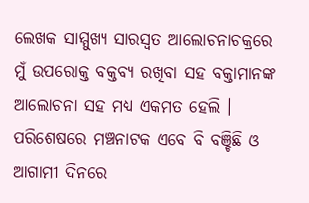ଲେଖକ ସାମ୍ମୁଖ୍ୟ ସାରସ୍ୱତ ଆଲୋଚନାଚକ୍ରରେ ମୁଁ ଉପରୋକ୍ତ ବକ୍ତବ୍ୟ ରଖିବା ସହ ବକ୍ତାମାନଙ୍କ ଆଲୋଚନା ସହ ମଧ୍ୟ ଏକମତ ହେଲି । ପରିଶେଷରେ ମଞ୍ଚନାଟକ ଏବେ ବି ବଞ୍ଚିଛି ଓ ଆଗାମୀ ଦିନରେ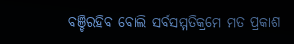ବଞ୍ଚିରହିବ ବୋଲି ସର୍ବସମ୍ମତିକ୍ରମେ ମତ ପ୍ରକାଶ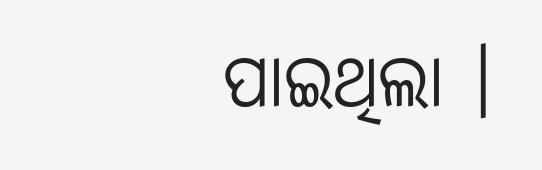ପାଇଥିଲା ।